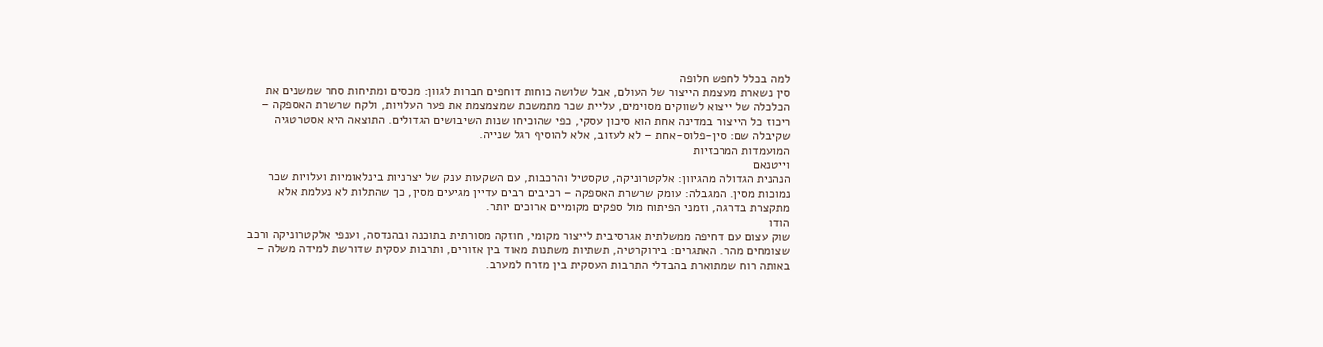למה בכלל לחפש חלופה
סין נשארת מעצמת הייצור של העולם, אבל שלושה כוחות דוחפים חברות לגוון: מכסים ומתיחות סחר שמשנים את הכלכלה של ייצוא לשווקים מסוימים, עליית שכר מתמשכת שמצמצמת את פער העלויות, ולקח שרשרת האספקה – ריכוז כל הייצור במדינה אחת הוא סיכון עסקי, כפי שהוכיחו שנות השיבושים הגדולים. התוצאה היא אסטרטגיה שקיבלה שם: סין-פלוס-אחת – לא לעזוב, אלא להוסיף רגל שנייה.
המועמדות המרכזיות
וייטנאם
הנהנית הגדולה מהגיוון: אלקטרוניקה, טקסטיל והרכבות, עם השקעות ענק של יצרניות בינלאומיות ועלויות שכר נמוכות מסין. המגבלה: עומק שרשרת האספקה – רכיבים רבים עדיין מגיעים מסין, כך שהתלות לא נעלמת אלא מתקצרת בדרגה, וזמני הפיתוח מול ספקים מקומיים ארוכים יותר.
הודו
שוק עצום עם דחיפה ממשלתית אגרסיבית לייצור מקומי, חוזקה מסורתית בתוכנה ובהנדסה, וענפי אלקטרוניקה ורכב שצומחים מהר. האתגרים: בירוקרטיה, תשתיות משתנות מאוד בין אזורים, ותרבות עסקית שדורשת למידה משלה – באותה רוח שמתוארת בהבדלי התרבות העסקית בין מזרח למערב.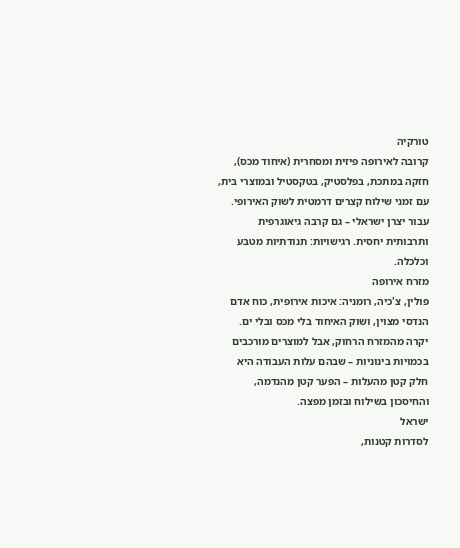טורקיה
קרובה לאירופה פיזית ומסחרית (איחוד מכס), חזקה במתכת, בפלסטיק, בטקסטיל ובמוצרי בית, עם זמני שילוח קצרים דרמטית לשוק האירופי. עבור יצרן ישראלי – גם קרבה גיאוגרפית ותרבותית יחסית. רגישויות: תנודתיות מטבע וכלכלה.
מזרח אירופה
פולין, צ'כיה, רומניה: איכות אירופית, כוח אדם הנדסי מצוין, ושוק האיחוד בלי מכס ובלי ים. יקרה מהמזרח הרחוק, אבל למוצרים מורכבים בכמויות בינוניות – שבהם עלות העבודה היא חלק קטן מהעלות – הפער קטן מהנדמה, והחיסכון בשילוח ובזמן מפצה.
ישראל
לסדרות קטנות,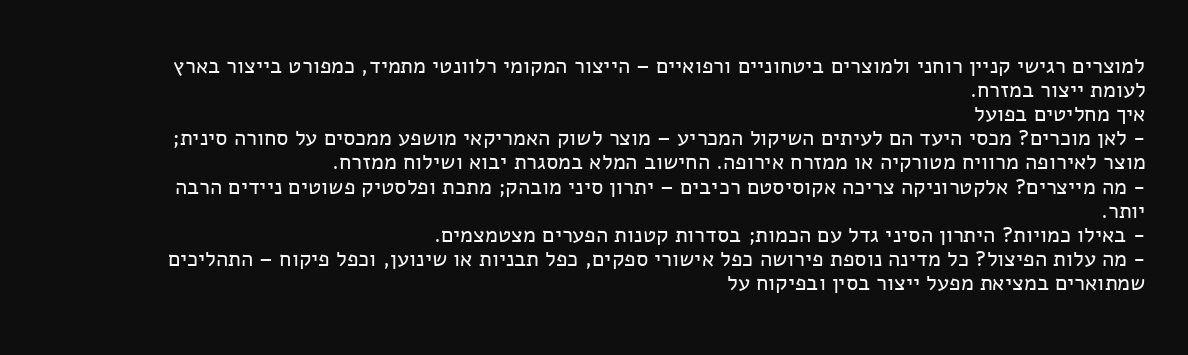למוצרים רגישי קניין רוחני ולמוצרים ביטחוניים ורפואיים – הייצור המקומי רלוונטי מתמיד, כמפורט בייצור בארץ לעומת ייצור במזרח.
איך מחליטים בפועל
- לאן מוכרים? מכסי היעד הם לעיתים השיקול המכריע – מוצר לשוק האמריקאי מושפע ממכסים על סחורה סינית; מוצר לאירופה מרוויח מטורקיה או ממזרח אירופה. החישוב המלא במסגרת יבוא ושילוח ממזרח.
- מה מייצרים? אלקטרוניקה צריכה אקוסיסטם רכיבים – יתרון סיני מובהק; מתכת ופלסטיק פשוטים ניידים הרבה יותר.
- באילו כמויות? היתרון הסיני גדל עם הכמות; בסדרות קטנות הפערים מצטמצמים.
- מה עלות הפיצול? כל מדינה נוספת פירושה כפל אישורי ספקים, כפל תבניות או שינוען, וכפל פיקוח – התהליכים שמתוארים במציאת מפעל ייצור בסין ובפיקוח על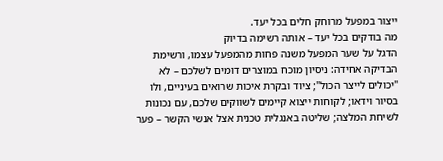ייצור במפעל מרוחק חלים בכל יעד.
מה בודקים בכל יעד – אותה רשימה בדיוק
הדגל על שער המפעל משנה פחות מהמפעל עצמו, ורשימת הבדיקה אחידה: ניסיון מוכח במוצרים דומים לשלכם – לא "יכולים לייצר הכול"; ציוד ובקרת איכות שרואים בעיניים, ולו בסיור וידאו; לקוחות ייצוא קיימים לשווקים שלכם, עם נכונות לשיחת המלצה; שליטה באנגלית טכנית אצל אנשי הקשר – פער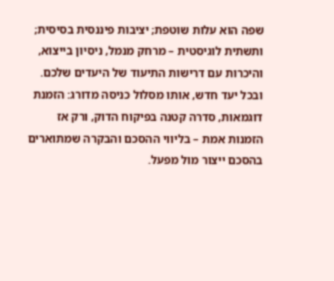שפה הוא עלות שוטפת; יציבות פיננסית בסיסית; ותשתית לוגיסטית – מרחק מנמל, ניסיון בייצוא, והיכרות עם דרישות התיעוד של היעדים שלכם. ובכל יעד חדש, אותו מסלול כניסה מדורג: הזמנת דוגמאות, סדרה קטנה בפיקוח הדוק, ורק אז הזמנות אמת – בליווי ההסכם והבקרה שמתוארים בהסכם ייצור מול מפעל.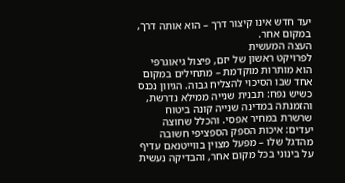יעד חדש אינו קיצור דרך – הוא אותה דרך, במקום אחר.
העצה המעשית
לפרויקט ראשון של יזם, פיצול גיאוגרפי הוא מותרות מוקדמת – מתחילים במקום אחד שבו הסיכוי להצליח גבוה. הגיוון נכנס כשיש נפח: תבנית שנייה ממילא נדרשת, והזמנתה במדינה שנייה קונה ביטוח שרשרת במחיר אפסי. והכלל שחוצה יעדים: איכות הספק הספציפי חשובה מהדגל שלו – מפעל מצוין בווייטנאם עדיף על בינוני בכל מקום אחר, והבדיקה נעשית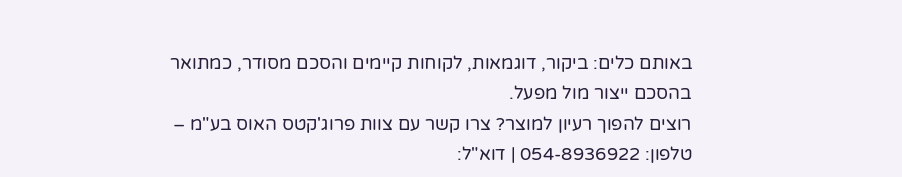באותם כלים: ביקור, דוגמאות, לקוחות קיימים והסכם מסודר, כמתואר בהסכם ייצור מול מפעל.
רוצים להפוך רעיון למוצר? צרו קשר עם צוות פרוג'קטס האוס בע"מ – טלפון: 054-8936922 | דוא"ל: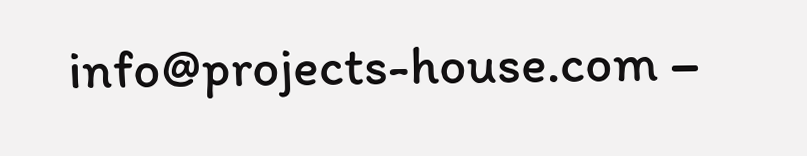info@projects-house.com –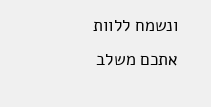ונשמח ללוות אתכם משלב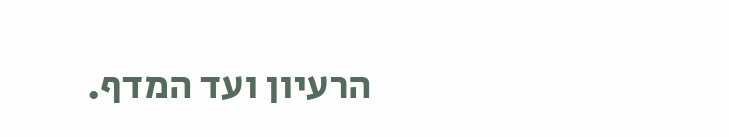הרעיון ועד המדף.